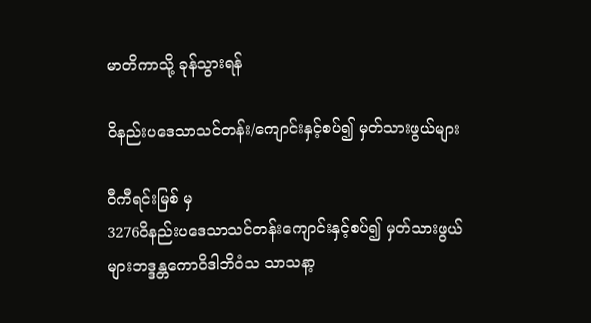မာတိကာသို့ ခုန်သွားရန်

ဝိနည်းပဒေသာသင်တန်း/ကျောင်းနှင့်စပ်၍ မှတ်သားဖွယ်များ

ဝီကီရင်းမြစ် မှ
3276ဝိနည်းပဒေသာသင်တန်းကျောင်းနှင့်စပ်၍ မှတ်သားဖွယ်များဘဒ္ဒန္တကောဝိဒါဘိဝံသ သာသနာ့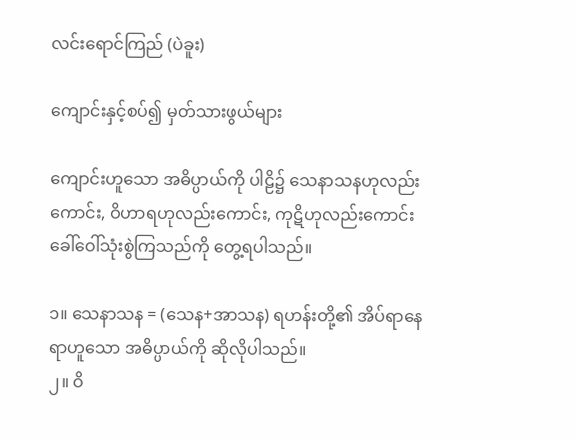လင်းရောင်ကြည် (ပဲခူး)

ကျောင်းနှင့်စပ်၍ မှတ်သားဖွယ်များ

ကျောင်းဟူသော အဓိပ္ပာယ်ကို ပါဠိ၌ သေနာသနဟုလည်းကောင်း, ဝိဟာရဟုလည်းကောင်း, ကုဋိဟုလည်းကောင်း ခေါ်ဝေါ်သုံးစွဲကြသည်ကို တွေ့ရပါသည်။

၁။ သေနာသန = (သေန+အာသန) ရဟန်းတို့၏ အိပ်ရာနေရာဟူသော အဓိပ္ပာယ်ကို ဆိုလိုပါသည်။
၂။ ဝိ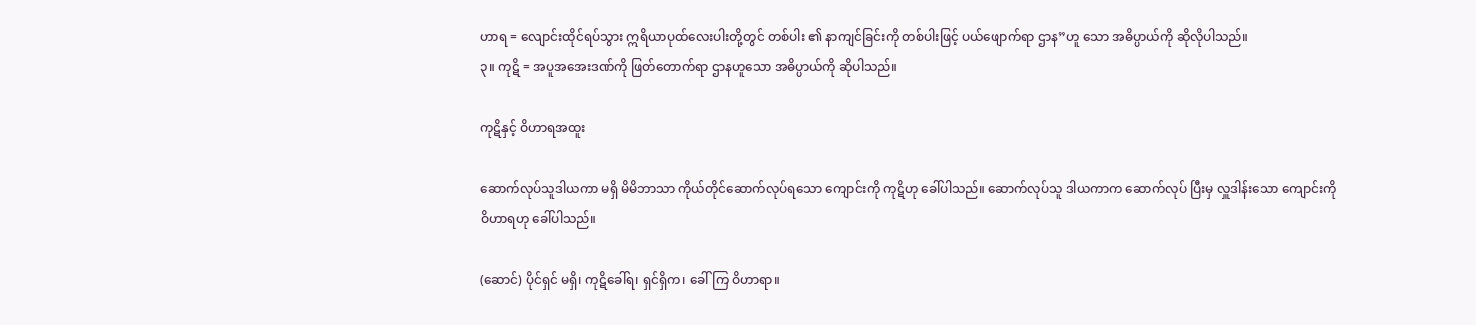ဟာရ = လျောင်းထိုင်ရပ်သွား ဣရိယာပုထ်လေးပါးတို့တွင် တစ်ပါး ၏ နာကျင်ခြင်းကို တစ်ပါးဖြင့် ပယ်ဖျောက်ရာ ဌာန”ဟူ သော အဓိပ္ပာယ်ကို ဆိုလိုပါသည်။
၃။ ကုဋိ = အပူအအေးဒဏ်ကို ဖြတ်တောက်ရာ ဌာနဟူသော အဓိပ္ပာယ်ကို ဆိုပါသည်။

ကုဋိနှင့် ဝိဟာရအထူး

ဆောက်လုပ်သူဒါယကာ မရှိ မိမိဘာသာ ကိုယ်တိုင်ဆောက်လုပ်ရသော ကျောင်းကို ကုဋိဟု ခေါ်ပါသည်။ ဆောက်လုပ်သူ ဒါယကာက ဆောက်လုပ် ပြီးမှ လှူဒါန်းသော ကျောင်းကို ဝိဟာရဟု ခေါ်ပါသည်။

(ဆောင်) ပိုင်ရှင် မရှိ၊ ကုဋိခေါ်ရ၊ ရှင်ရှိက၊ ခေါ်ကြ ဝိဟာရာ။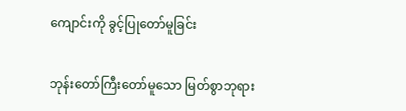ကျောင်းကို ခွင့်ပြုတော်မူခြင်း

ဘုန်းတော်ကြီးတော်မူသော မြတ်စွာဘုရား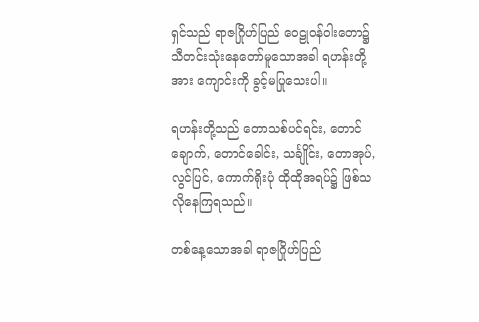ရှင်သည် ရာဇဂြိုဟ်ပြည် ဝေဠုဝန်ဝါးတော၌ သီတင်းသုံးနေတော်မူသောအခါ ရဟန်းတို့အား ကျောင်းကို ခွင့်မပြုသေးပါ။

ရဟန်းတို့သည် တောသစ်ပင်ရင်း, တောင်ချောက်, တောင်ခေါင်း, သင်္ချိုင်း, တောအုပ်, လွင်ပြင်, ကောက်ရိုးပုံ ထိုထိုအရပ်၌ ဖြစ်သလိုနေကြရသည်။

တစ်နေ့သောအခါ ရာဇဂြိုဟ်ပြည်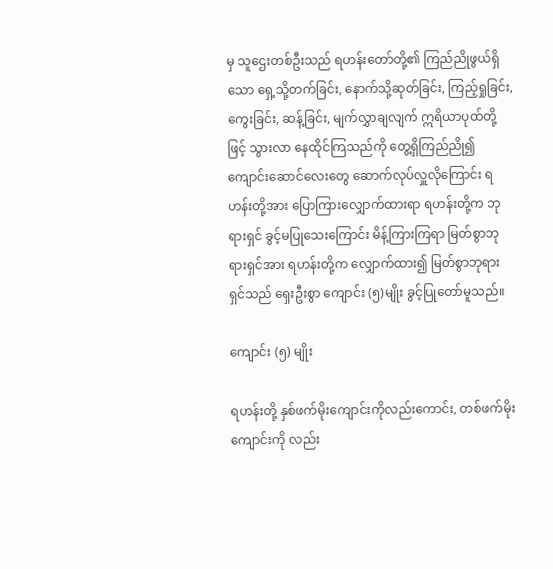မှ သူဌေးတစ်ဦးသည် ရဟန်းတော်တို့၏ ကြည်ညိုဖွယ်ရှိသော ရှေ့သို့တက်ခြင်း, နောက်သို့ဆုတ်ခြင်း, ကြည့်ရှုခြင်း, ကွေးခြင်း, ဆန့်ခြင်း, မျက်လွှာချလျက် ဣရိယာပုထ်တို့ဖြင့် သွားလာ နေထိုင်ကြသည်ကို တွေ့ရှိကြည်ညို၍ ကျောင်းဆောင်လေးတွေ ဆောက်လုပ်လှူလိုကြောင်း ရဟန်းတို့အား ပြောကြားလျှောက်ထားရာ ရဟန်းတို့က ဘုရားရှင် ခွင့်မပြုသေးကြောင်း မိန့်ကြားကြရာ မြတ်စွာဘုရားရှင်အား ရဟန်းတို့က လျှောက်ထား၍ မြတ်စွာဘုရားရှင်သည် ရှေးဦးစွာ ကျောင်း (၅)မျိုး ခွင့်ပြုတော်မူသည်။

ကျောင်း (၅) မျိုး

ရဟန်းတို့ နှစ်ဖက်မိုးကျောင်းကိုလည်းကောင်း, တစ်ဖက်မိုးကျောင်းကို လည်း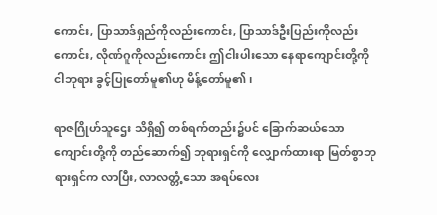ကောင်း, ပြာသာဒ်ရှည်ကိုလည်းကောင်း, ပြာသာဒ်ဦးပြည်းကိုလည်း ကောင်း, လိုဏ်ဂူကိုလည်းကောင်း ဤငါးပါးသော နေရာကျောင်းတို့ကို ငါဘုရား ခွင့်ပြုတော်မူ၏ဟု မိန့်တော်မူ၏၊

ရာဇဂြိုဟ်သူဌေး သိရှိ၍ တစ်ရက်တည်း၌ပင် ခြောက်ဆယ်သော ကျောင်းတို့ကို တည်ဆောက်၍ ဘုရားရှင်ကို လျှောက်ထားရာ မြတ်စွာဘုရားရှင်က လာပြီး, လာလတ္တံ့သော အရပ်လေး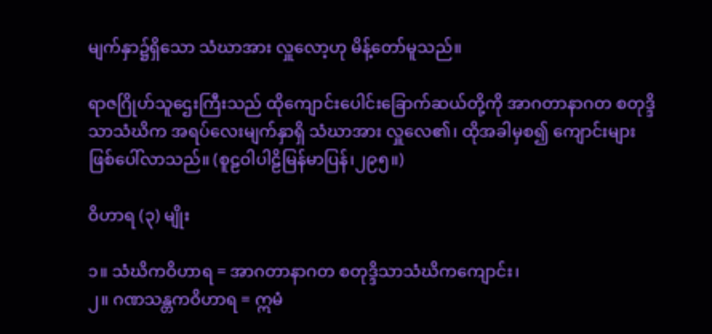မျက်နှာ၌ရှိသော သံဃာအား လှူလော့ဟု မိန့်တော်မူသည်။

ရာဇဂြိုဟ်သူဌေးကြီးသည် ထိုကျောင်းပေါင်းခြောက်ဆယ်တို့ကို အာဂတာနာဂတ စတုဒ္ဒိသာသံဃိက အရပ်လေးမျက်နှာရှိ သံဃာအား လှူလေ၏၊ ထိုအခါမှစ၍ ကျောင်းများ ဖြစ်ပေါ်လာသည်။ (စူဠဝါပါဠိမြန်မာပြန်၊၂၉၅။)

ဝိဟာရ (၃) မျိုး

၁။ သံဃိကဝိဟာရ = အာဂတာနာဂတ စတုဒ္ဒိသာသံဃိကကျောင်း၊
၂။ ဂဏသန္တကဝိဟာရ = ဣမံ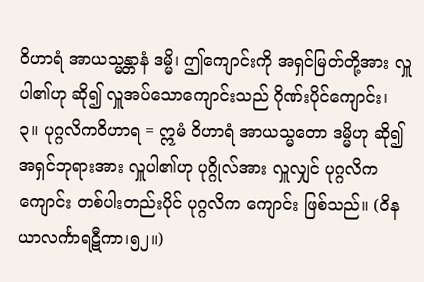ဝိဟာရံ အာယသ္မန္တာနံ ဒမ္မိ၊ ဤကျောင်းကို အရှင်မြတ်တို့အား လှူပါ၏ဟု ဆို၍ လှူအပ်သောကျောင်းသည် ဂိုဏ်းပိုင်ကျောင်း၊
၃။ ပုဂ္ဂလိကဝိဟာရ = ဣမံ ဝိဟာရံ အာယသ္မတော ဒမ္မိဟု ဆို၍ အရှင်ဘုရားအား လှူပါ၏ဟု ပုဂ္ဂိုလ်အား လှူလျှင် ပုဂ္ဂလိကကျောင်း တစ်ပါးတည်းပိုင် ပုဂ္ဂလိက ကျောင်း ဖြစ်သည်။ (ဝိနယာလင်္ကာရဋီကာ၊၅၂။)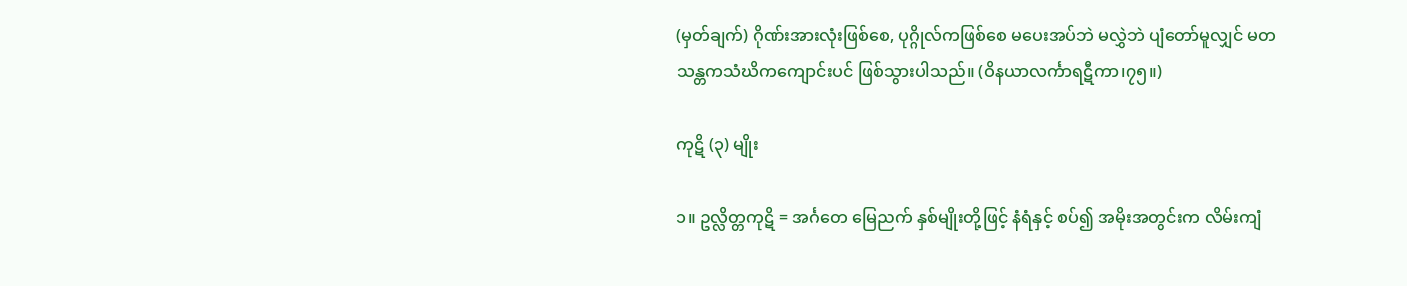(မှတ်ချက်) ဂိုဏ်းအားလုံးဖြစ်စေ, ပုဂ္ဂိုလ်ကဖြစ်စေ မပေးအပ်ဘဲ မလွှဲဘဲ ပျံတော်မူလျှင် မတသန္တကသံဃိကကျောင်းပင် ဖြစ်သွားပါသည်။ (ဝိနယာလင်္ကာရဋီကာ၊၇၅။)

ကုဋိ (၃) မျိုး

၁။ ဥလ္လိတ္တကုဋိ = အင်္ဂတေ မြေညက် နှစ်မျိုးတို့ဖြင့် နံရံနှင့် စပ်၍ အမိုးအတွင်းက လိမ်းကျံ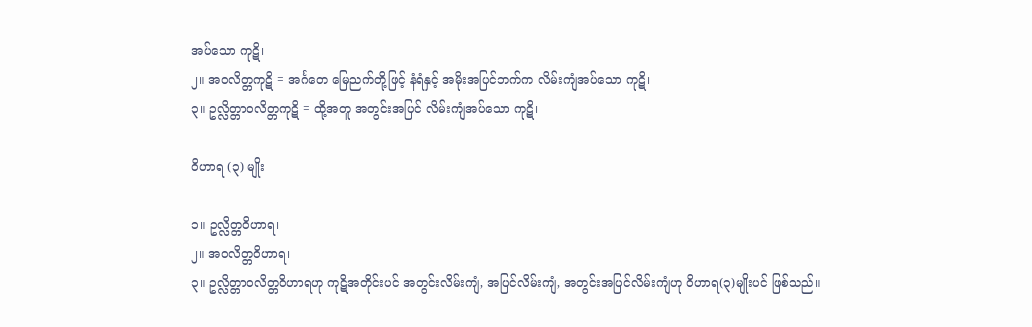အပ်သော ကုဋိ၊
၂။ အဝလိတ္တကုဋိ = အင်္ဂတေ မြေညက်တို့ဖြင့် နံရံနှင့် အမိုးအပြင်ဘက်က လိမ်းကျံအပ်သော ကုဋိ၊
၃။ ဥလ္လိတ္တာဝလိတ္တကုဋိ = ထို့အတူ အတွင်းအပြင် လိမ်းကျံအပ်သော ကုဋိ၊

ဝိဟာရ (၃) မျိုး

၁။ ဥလ္လိတ္တဝိဟာရ၊
၂။ အဝလိတ္တဝိဟာရ၊
၃။ ဥလ္လိတ္တာဝလိတ္တဝိဟာရဟု ကုဋိအတိုင်းပင် အတွင်းလိမ်းကျံ, အပြင်လိမ်းကျံ, အတွင်းအပြင်လိမ်းကျံဟု ဝိဟာရ(၃)မျိုးပင် ဖြစ်သည်။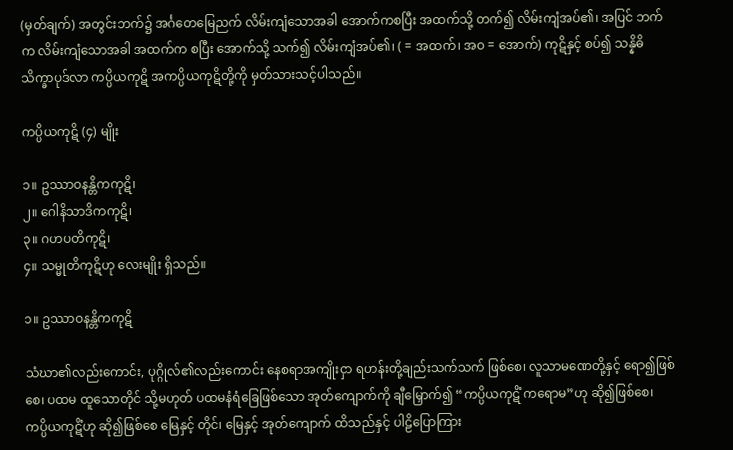(မှတ်ချက်) အတွင်းဘက်၌ အင်္ဂတေမြေညက် လိမ်းကျံသောအခါ အောက်ကစပြီး အထက်သို့ တက်၍ လိမ်းကျံအပ်၏၊ အပြင် ဘက်က လိမ်းကျံသောအခါ အထက်က စပြီး အောက်သို့ သက်၍ လိမ်းကျံအပ်၏၊ ( = အထက်၊ အဝ = အောက်) ကုဋိနှင့် စပ်၍ သန္နိဓိသိက္ခာပုဒ်လာ ကပ္ပိယကုဋိ အကပ္ပိယကုဋိတို့ကို မှတ်သားသင့်ပါသည်။

ကပ္ပိယကုဋိ (၄) မျိုး

၁။ ဥဿာဝနန္တိကကုဋိ၊
၂။ ဂေါနိသာဒိကကုဋိ၊
၃။ ဂဟပတိကုဋိ၊
၄။ သမ္မုတိကုဋိဟု လေးမျိုး ရှိသည်။

၁။ ဥဿာဝနန္တိကကုဋိ

သံဃာ၏လည်းကောင်း, ပုဂ္ဂိုလ်၏လည်းကောင်း နေစရာအကျိုးငှာ ရဟန်းတို့ချည်းသက်သက် ဖြစ်စေ၊ လူသာမဏေတို့နှင့် ရော၍ဖြစ်စေ၊ ပထမ ထူသောတိုင် သို့မဟုတ် ပထမနံရံခြေဖြစ်သော အုတ်ကျောက်ကို ချီမြှောက်၍ “ကပ္ပိယကုဋိံ ကရောမ”ဟု ဆို၍ဖြစ်စေ၊ ကပ္ပိယကုဋိံဟု ဆို၍ဖြစ်စေ မြေနှင့် တိုင်၊ မြေနှင့် အုတ်ကျောက် ထိသည်နှင့် ပါဠိပြောကြား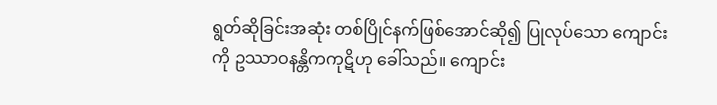ရွတ်ဆိုခြင်းအဆုံး တစ်ပြိုင်နက်ဖြစ်အောင်ဆို၍ ပြုလုပ်သော ကျောင်းကို ဥဿာဝနန္တိကကုဋိဟု ခေါ်သည်။ ကျောင်း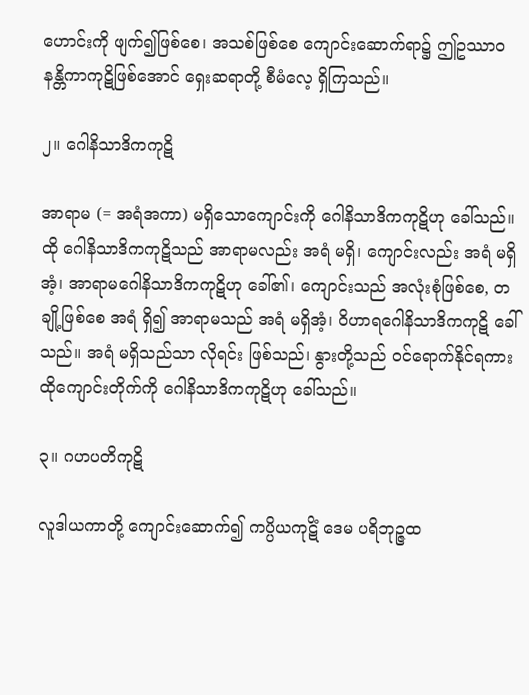ဟောင်းကို ဖျက်၍ဖြစ်စေ၊ အသစ်ဖြစ်စေ ကျောင်းဆောက်ရာ၌ ဤဥဿာဝနန္တိကာကုဋိဖြစ်အောင် ရှေးဆရာတို့ စီမံလေ့ ရှိကြသည်။

၂။ ဂေါနိသာဒိကကုဋိ

အာရာမ (= အရံအကာ) မရှိသောကျောင်းကို ဂေါနိသာဒိကကုဋိဟု ခေါ်သည်။ ထို ဂေါနိသာဒိကကုဋိသည် အာရာမလည်း အရံ မရှိ၊ ကျောင်းလည်း အရံ မရှိအံ့၊ အာရာမဂေါနိသာဒိကကုဋိဟု ခေါ်၏၊ ကျောင်းသည် အလုံးစုံဖြစ်စေ, တချို့ဖြစ်စေ အရံ ရှိ၍ အာရာမသည် အရံ မရှိအံ့၊ ဝိဟာရဂေါနိသာဒိကကုဋိ ခေါ်သည်။ အရံ မရှိသည်သာ လိုရင်း ဖြစ်သည်၊ နွားတို့သည် ဝင်ရောက်နိုင်ရကား ထိုကျောင်းတိုက်ကို ဂေါနိသာဒိကကုဋိဟု ခေါ်သည်။

၃။ ဂဟပတိကုဋိ

လူဒါယကာတို့ ကျောင်းဆောက်၍ ကပ္ပိယကုဋိံ ဒေမ ပရိဘုဉ္ဇထ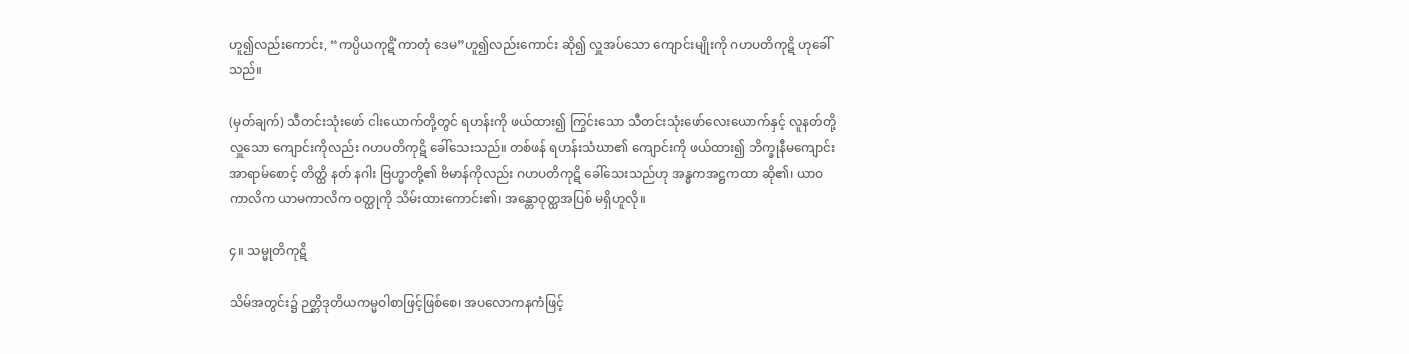ဟူ၍လည်းကောင်း, “ကပ္ပိယကုဋိံ ကာတုံ ဒေမ”ဟူ၍လည်းကောင်း ဆို၍ လှူအပ်သော ကျောင်းမျိုးကို ဂဟပတိကုဋိ ဟုခေါ်သည်။

(မှတ်ချက်) သီတင်းသုံးဖော် ငါးယောက်တို့တွင် ရဟန်းကို ဖယ်ထား၍ ကြွင်းသော သီတင်းသုံးဖော်လေးယောက်နှင့် လူနတ်တို့ လှူသော ကျောင်းကိုလည်း ဂဟပတိကုဋိ ခေါ်သေးသည်။ တစ်ဖန် ရဟန်းသံဃာ၏ ကျောင်းကို ဖယ်ထား၍ ဘိက္ခုနီမကျောင်း အာရာမ်စောင့် တိတ္ထိ နတ် နဂါး ဗြဟ္မာတို့၏ ဗိမာန်ကိုလည်း ဂဟပတိကုဋိ ခေါ်သေးသည်ဟု အန္ဓကအဋ္ဌကထာ ဆို၏၊ ယာဝကာလိက ယာမကာလိက ဝတ္ထုကို သိမ်းထားကောင်း၏၊ အန္တောဝုတ္ထအပြစ် မရှိဟူလို။

၄။ သမ္မုတိကုဋိ

သိမ်အတွင်း၌ ဉတ္တိဒုတိယကမ္မဝါစာဖြင့်ဖြစ်စေ၊ အပလောကနကံဖြင့်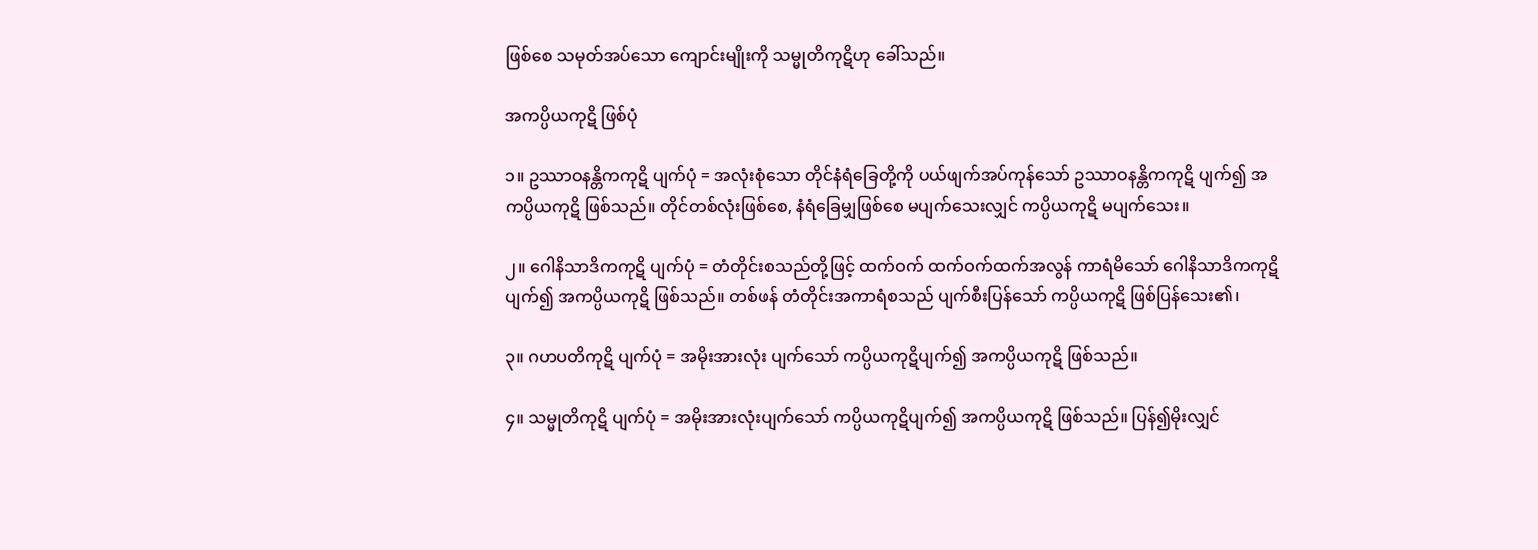ဖြစ်စေ သမုတ်အပ်သော ကျောင်းမျိုးကို သမ္မုတိကုဋိဟု ခေါ်သည်။

အကပ္ပိယကုဋိ ဖြစ်ပုံ

၁။ ဥဿာဝနန္တိကကုဋိ ပျက်ပုံ = အလုံးစုံသော တိုင်နံရံခြေတို့ကို ပယ်ဖျက်အပ်ကုန်သော် ဥဿာဝနန္တိကကုဋိ ပျက်၍ အကပ္ပိယကုဋိ ဖြစ်သည်။ တိုင်တစ်လုံးဖြစ်စေ, နံရံခြေမျှဖြစ်စေ မပျက်သေးလျှင် ကပ္ပိယကုဋိ မပျက်သေး။

၂။ ဂေါနိသာဒိကကုဋိ ပျက်ပုံ = တံတိုင်းစသည်တို့ဖြင့် ထက်ဝက် ထက်ဝက်ထက်အလွန် ကာရံမိသော် ဂေါနိသာဒိကကုဋိ ပျက်၍ အကပ္ပိယကုဋိ ဖြစ်သည်။ တစ်ဖန် တံတိုင်းအကာရံစသည် ပျက်စီးပြန်သော် ကပ္ပိယကုဋိ ဖြစ်ပြန်သေး၏၊

၃။ ဂဟပတိကုဋိ ပျက်ပုံ = အမိုးအားလုံး ပျက်သော် ကပ္ပိယကုဋိပျက်၍ အကပ္ပိယကုဋိ ဖြစ်သည်။

၄။ သမ္မုတိကုဋိ ပျက်ပုံ = အမိုးအားလုံးပျက်သော် ကပ္ပိယကုဋိပျက်၍ အကပ္ပိယကုဋိ ဖြစ်သည်။ ပြန်၍မိုးလျှင်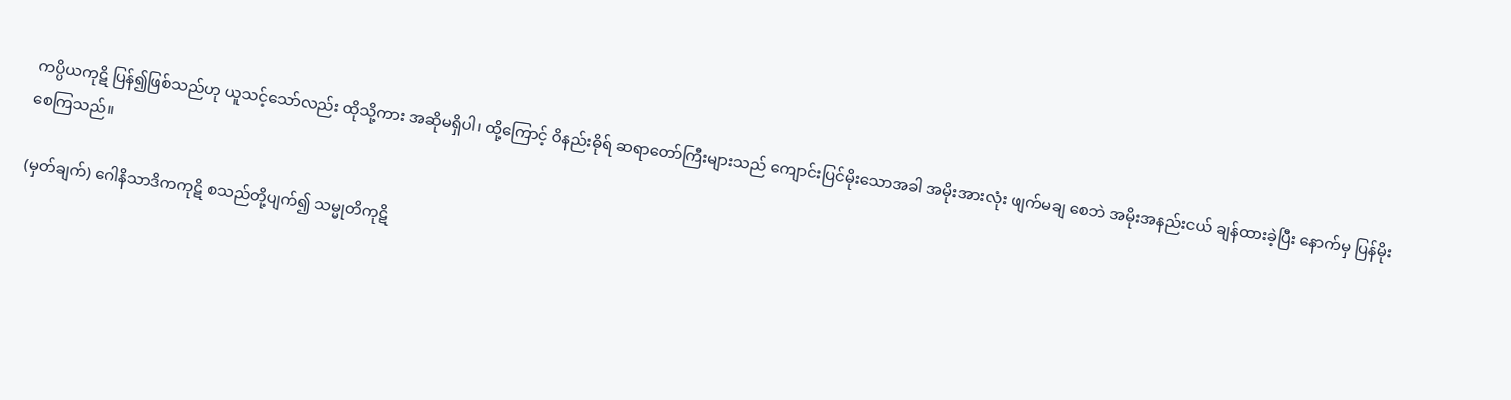ကပ္ပိယကုဋိ ပြန်၍ဖြစ်သည်ဟု ယူသင့်သော်လည်း ထိုသို့ကား အဆိုမရှိပါ၊ ထို့ကြောင့် ဝိနည်းဓိုရ် ဆရာတော်ကြီးများသည် ကျောင်းပြင်မိုးသောအခါ အမိုးအားလုံး ဖျက်မချ စေဘဲ အမိုးအနည်းငယ် ချန်ထားခဲ့ပြီး နောက်မှ ပြန်မိုးစေကြသည်။

(မှတ်ချက်) ဂေါနိသာဒိကကုဋိ စသည်တို့ပျက်၍ သမ္မုတိကုဋိ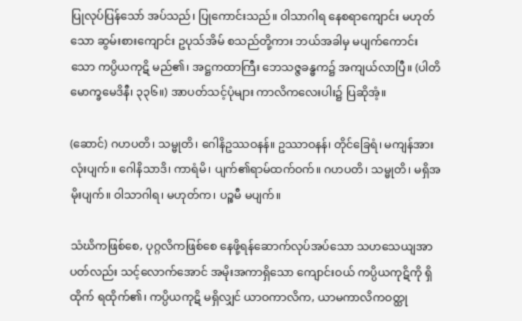ပြုလုပ်ပြန်သော် အပ်သည်၊ ပြုကောင်းသည်။ ဝါသာဂါရ နေစရာကျောင်း မဟုတ်သော ဆွမ်းစားကျောင်း ဥပုသ်အိမ် စသည်တို့ကား ဘယ်အခါမှ မပျက်ကောင်းသော ကပ္ပိယကုဋိ မည်၏၊ အဋ္ဌကထာကြီး ဘေသဇ္ဇခန္ဓက၌ အကျယ်လာပြီ။ (ပါတိမောက္ခမေဒိနီ၊ ၃၃၆။) အာပတ်သင့်ပုံများ ကာလိကလေးပါး၌ ပြဆိုအံ့။

(ဆောင်) ဂဟပတိ၊ သမ္မုတိ၊ ဂေါနိဥဿဝနန်။ ဥဿာဝနန်၊ တိုင်ခြေရံ၊ မကျန်အားလုံးပျက်။ ဂေါနိသာဒိ၊ ကာရံမိ၊ ပျက်၏ရာမ်ထက်ဝက်။ ဂဟပတိ၊ သမ္မုတိ၊ မရှိအမိုးပျက်။ ဝါသာဂါရ၊ မဟုတ်က၊ ပဉ္စမီ မပျက်။

သံဃိကဖြစ်စေ, ပုဂ္ဂလိကဖြစ်စေ နေဖို့ရန်ဆောက်လုပ်အပ်သော သဟသေယျအာပတ်လည်း သင့်လောက်အောင် အမိုးအကာရှိသော ကျောင်းဝယ် ကပ္ပိယကုဋိကို ရှိထိုက် ရထိုက်၏၊ ကပ္ပိယကုဋိ မရှိလျှင် ယာဝကာလိက, ယာမကာလိကဝတ္ထု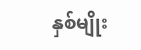နှစ်မျိုး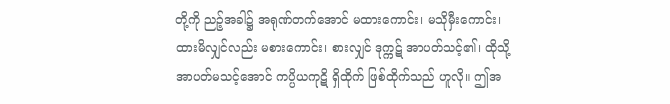တို့ကို ညဉ့်အခါ၌ အရုဏ်တက်အောင် မထားကောင်း၊ မသိုမှီးကောင်း၊ ထားမိလျှင်လည်း မစားကောင်း၊ စားလျှင် ဒုက္ကဋ် အာပတ်သင့်၏၊ ထိုသို့ အာပတ်မသင့်အောင် ကပ္ပိယကုဋိ ရှိထိုက် ဖြစ်ထိုက်သည် ဟူလို။ ဤအ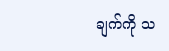ချက်ကို သ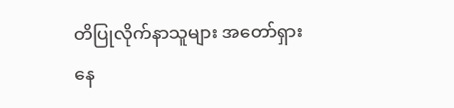တိပြုလိုက်နာသူများ အတော်ရှားနေ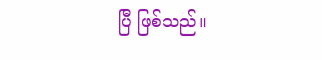ပြီ ဖြစ်သည်။